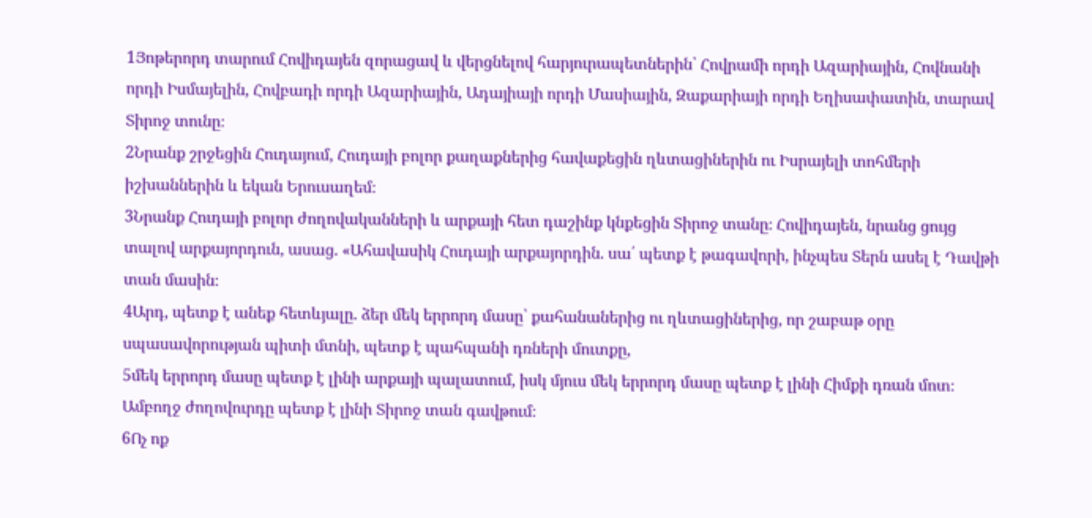1Յոթերորդ տարում Հովիդայեն զորացավ և վերցնելով հարյուրապետներին՝ Հովրամի որդի Ազարիային, Հովնանի որդի Իսմայելին, Հովբադի որդի Ազարիային, Ադայիայի որդի Մասիային, Զաքարիայի որդի Եղիսափատին, տարավ Տիրոջ տունը։
2Նրանք շրջեցին Հուդայում, Հուդայի բոլոր քաղաքներից հավաքեցին ղևտացիներին ու Իսրայելի տոհմերի իշխաններին և եկան Երուսաղեմ։
3Նրանք Հուդայի բոլոր ժողովականների և արքայի հետ դաշինք կնքեցին Տիրոջ տանը։ Հովիդայեն, նրանց ցույց տալով արքայորդուն, ասաց. «Ահավասիկ Հուդայի արքայորդին. սա՛ պետք է թագավորի, ինչպես Տերն ասել է Դավթի տան մասին։
4Արդ, պետք է անեք հետևյալը. ձեր մեկ երրորդ մասը՝ քահանաներից ու ղևտացիներից, որ շաբաթ օրը սպասավորության պիտի մտնի, պետք է պահպանի դռների մուտքը,
5մեկ երրորդ մասը պետք է լինի արքայի պալատում, իսկ մյուս մեկ երրորդ մասը պետք է լինի Հիմքի դռան մոտ։ Ամբողջ ժողովուրդը պետք է լինի Տիրոջ տան գավթում։
6Ոչ ոք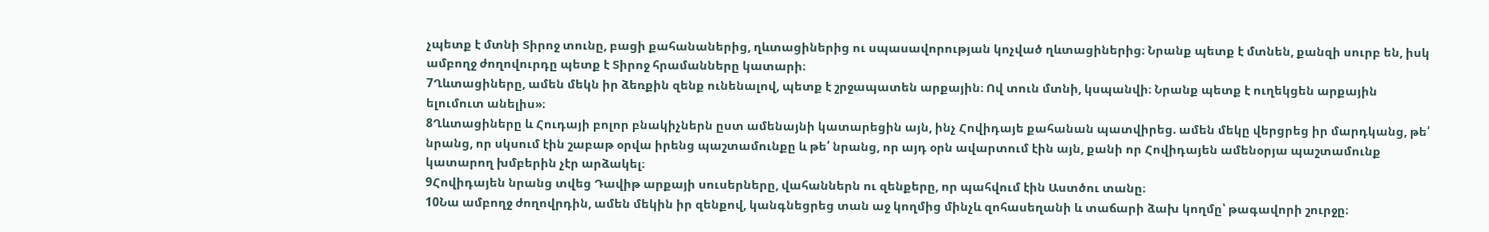չպետք է մտնի Տիրոջ տունը, բացի քահանաներից, ղևտացիներից ու սպասավորության կոչված ղևտացիներից։ Նրանք պետք է մտնեն, քանզի սուրբ են, իսկ ամբողջ ժողովուրդը պետք է Տիրոջ հրամանները կատարի։
7Ղևտացիները, ամեն մեկն իր ձեռքին զենք ունենալով, պետք է շրջապատեն արքային։ Ով տուն մտնի, կսպանվի։ Նրանք պետք է ուղեկցեն արքային ելումուտ անելիս»։
8Ղևտացիները և Հուդայի բոլոր բնակիչներն ըստ ամենայնի կատարեցին այն, ինչ Հովիդայե քահանան պատվիրեց. ամեն մեկը վերցրեց իր մարդկանց, թե՛ նրանց, որ սկսում էին շաբաթ օրվա իրենց պաշտամունքը և թե՛ նրանց, որ այդ օրն ավարտում էին այն, քանի որ Հովիդայեն ամենօրյա պաշտամունք կատարող խմբերին չէր արձակել։
9Հովիդայեն նրանց տվեց Դավիթ արքայի սուսերները, վահաններն ու զենքերը, որ պահվում էին Աստծու տանը։
10Նա ամբողջ ժողովրդին, ամեն մեկին իր զենքով, կանգնեցրեց տան աջ կողմից մինչև զոհասեղանի և տաճարի ձախ կողմը՝ թագավորի շուրջը։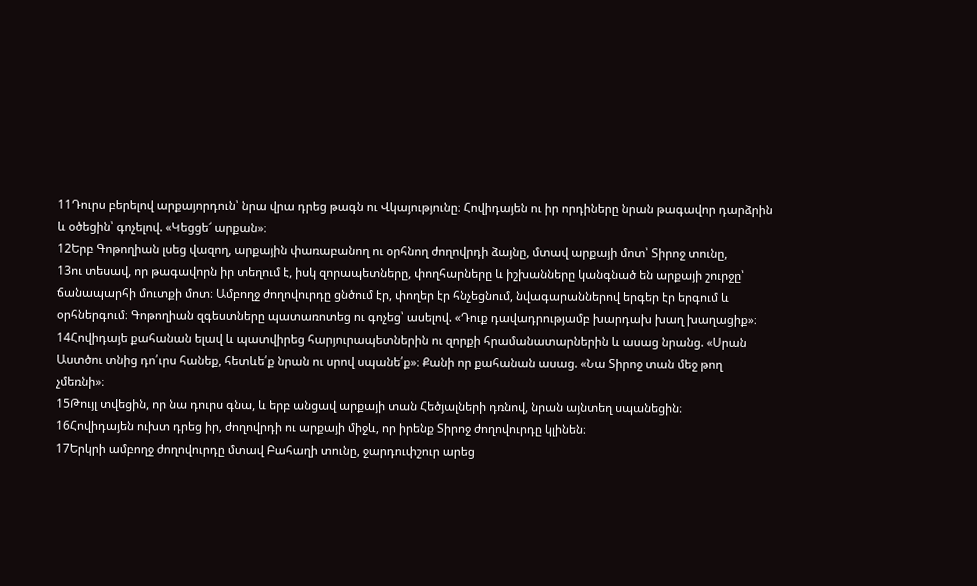11Դուրս բերելով արքայորդուն՝ նրա վրա դրեց թագն ու Վկայությունը։ Հովիդայեն ու իր որդիները նրան թագավոր դարձրին և օծեցին՝ գոչելով. «Կեցցե՜ արքան»։
12Երբ Գոթողիան լսեց վազող, արքային փառաբանող ու օրհնող ժողովրդի ձայնը, մտավ արքայի մոտ՝ Տիրոջ տունը,
13ու տեսավ, որ թագավորն իր տեղում է, իսկ զորապետները, փողհարները և իշխանները կանգնած են արքայի շուրջը՝ ճանապարհի մուտքի մոտ։ Ամբողջ ժողովուրդը ցնծում էր, փողեր էր հնչեցնում, նվագարաններով երգեր էր երգում և օրհներգում։ Գոթողիան զգեստները պատառոտեց ու գոչեց՝ ասելով. «Դուք դավադրությամբ խարդախ խաղ խաղացիք»։
14Հովիդայե քահանան ելավ և պատվիրեց հարյուրապետներին ու զորքի հրամանատարներին և ասաց նրանց. «Սրան Աստծու տնից դո՛ւրս հանեք, հետևե՛ք նրան ու սրով սպանե՛ք»։ Քանի որ քահանան ասաց. «Նա Տիրոջ տան մեջ թող չմեռնի»։
15Թույլ տվեցին, որ նա դուրս գնա, և երբ անցավ արքայի տան Հեծյալների դռնով, նրան այնտեղ սպանեցին։
16Հովիդայեն ուխտ դրեց իր, ժողովրդի ու արքայի միջև, որ իրենք Տիրոջ ժողովուրդը կլինեն։
17Երկրի ամբողջ ժողովուրդը մտավ Բահաղի տունը, ջարդուփշուր արեց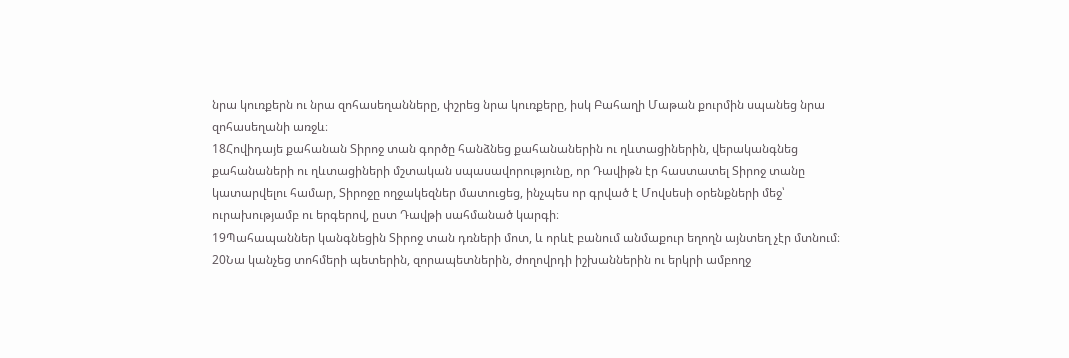նրա կուռքերն ու նրա զոհասեղանները, փշրեց նրա կուռքերը, իսկ Բահաղի Մաթան քուրմին սպանեց նրա զոհասեղանի առջև։
18Հովիդայե քահանան Տիրոջ տան գործը հանձնեց քահանաներին ու ղևտացիներին, վերականգնեց քահանաների ու ղևտացիների մշտական սպասավորությունը, որ Դավիթն էր հաստատել Տիրոջ տանը կատարվելու համար, Տիրոջը ողջակեզներ մատուցեց, ինչպես որ գրված է Մովսեսի օրենքների մեջ՝ ուրախությամբ ու երգերով, ըստ Դավթի սահմանած կարգի։
19Պահապաններ կանգնեցին Տիրոջ տան դռների մոտ, և որևէ բանում անմաքուր եղողն այնտեղ չէր մտնում։
20Նա կանչեց տոհմերի պետերին, զորապետներին, ժողովրդի իշխաններին ու երկրի ամբողջ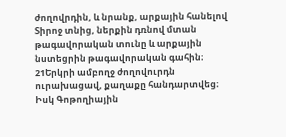ժողովրդին, և նրանք, արքային հանելով Տիրոջ տնից, ներքին դռնով մտան թագավորական տունը և արքային նստեցրին թագավորական գահին։
21Երկրի ամբողջ ժողովուրդն ուրախացավ, քաղաքը հանդարտվեց։ Իսկ Գոթողիային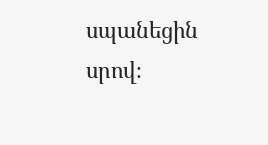սպանեցին սրով։